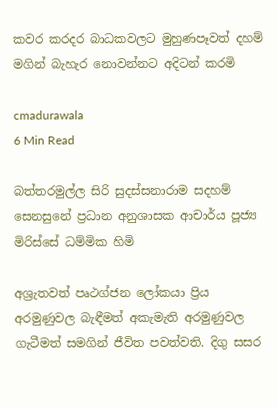කවර කරදර බාධකවලට මුහුණපෑවත් දහම් මගින් බැහැර නොවන්නට අදිටන් කරමි

cmadurawala
6 Min Read

බත්තරමුල්ල සිරි සුදස්සනාරාම සදහම් සෙනසුනේ ප්‍රධාන අනුශාසක ආචාර්ය පූජ්‍ය මිරිස්සේ ධම්මික හිමි

අශ්‍රැතවත් පෘථග්ජන ලෝකයා ප්‍රිය අරමුණුවල බැඳීමත් අකැමැති අරමුණුවල ගැටීමත් සමගින් ජීවිත පවත්වති. දිගු සසර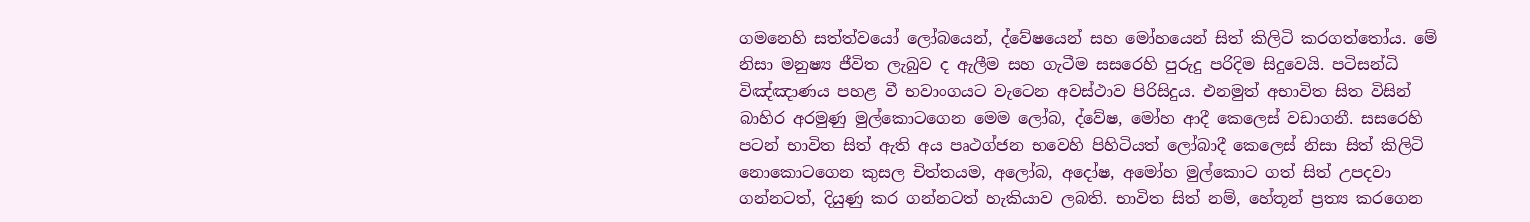ගමනෙහි සත්ත්වයෝ ලෝබයෙන්, ද්වේෂයෙන් සහ මෝහයෙන් සිත් කිලිටි කරගත්තෝය. මේ නිසා මනුෂ්‍ය ජීවිත ලැබුව ද ඇලීම සහ ගැටීම සසරෙහි පුරුදු පරිදිම සිදුවෙයි. පටිසන්ධි විඤ්ඤාණය පහළ වී භවාංගයට වැටෙන අවස්ථාව පිරිසිදුය. එනමුත් අභාවිත සිත විසින් බාහිර අරමුණු මුල්කොටගෙන මෙම ලෝබ, ද්වේෂ, මෝහ ආදී කෙලෙස් වඩාගනී. සසරෙහි පටන් භාවිත සිත් ඇති අය පෘථග්ජන භවෙහි පිහිටියත් ලෝබාදී කෙලෙස් නිසා සිත් කිලිටි නොකොටගෙන කුසල චිත්තයම, අලෝබ, අදෝෂ, අමෝහ මුල්කොට ගත් සිත් උපදවා ගන්නටත්, දියුණු කර ගන්නටත් හැකියාව ලබති. භාවිත සිත් නම්, හේතූන් ප්‍රත්‍ය කරගෙන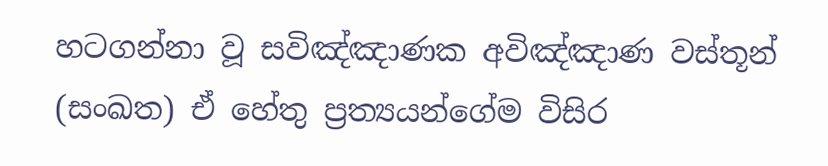හටගන්නා වූ සවිඤ්ඤාණක අවිඤ්ඤාණ වස්තූන් (සංඛත) ඒ හේතු ප්‍රත්‍යයන්ගේම විසිර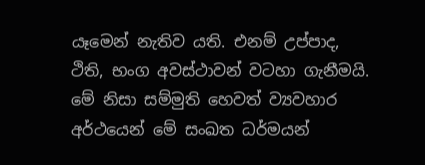යෑමෙන් නැතිව යති. එනම් උප්පාද, ථිති, භංග අවස්ථාවන් වටහා ගැනීමයි. මේ නිසා සම්මුති හෙවත් ව්‍යවහාර අර්ථයෙන් මේ සංඛත ධර්මයන්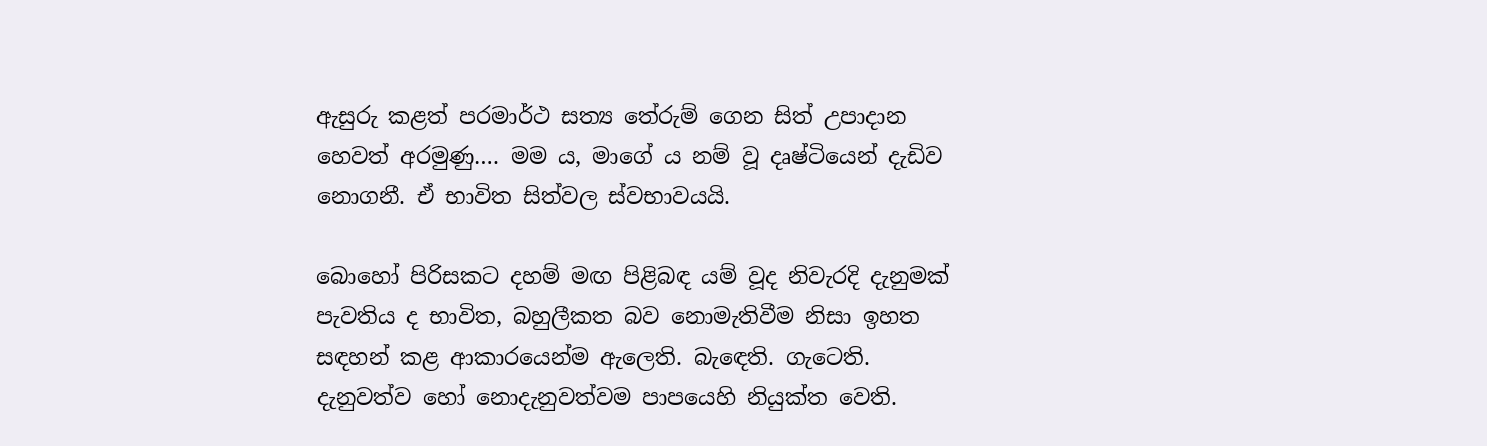ඇසුරු කළත් පරමාර්ථ සත්‍ය තේරුම් ගෙන සිත් උපාදාන හෙවත් අරමුණු…. මම ය, මාගේ ය නම් වූ දෘෂ්ටියෙන් දැඩිව නොගනී. ඒ භාවිත සිත්වල ස්වභාවයයි.

බොහෝ පිරිසකට දහම් මඟ පිළිබඳ යම් වූද නිවැරදි දැනුමක් පැවතිය ද භාවිත, බහුලීකත බව නොමැතිවීම නිසා ඉහත සඳහන් කළ ආකාරයෙන්ම ඇලෙති. බැඳෙති. ගැටෙති. දැනුවත්ව හෝ නොදැනුවත්වම පාපයෙහි නියුක්ත වෙති.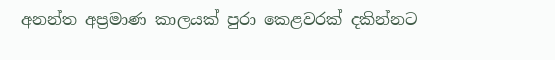අනන්ත අප්‍රමාණ කාලයක් පුරා කෙළවරක් දකින්නට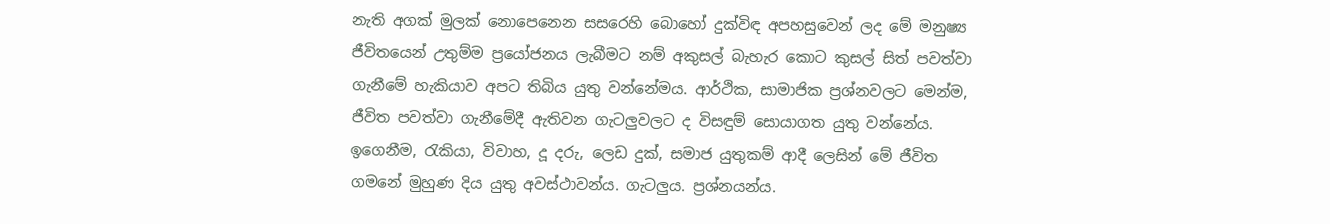නැති අගක් මුලක් නොපෙනෙන සසරෙහි බොහෝ දුක්විඳ අපහසුවෙන් ලද මේ මනුෂ්‍ය ජීවිතයෙන් උතුම්ම ප්‍රයෝජනය ලැබීමට නම් අකුසල් බැහැර කොට කුසල් සිත් පවත්වා ගැනීමේ හැකියාව අපට තිබිය යුතු වන්නේමය. ආර්ථික, සාමාජික ප්‍රශ්නවලට මෙන්ම, ජීවිත පවත්වා ගැනීමේදී ඇතිවන ගැටලුවලට ද විසඳුම් සොයාගත යුතු වන්නේය. ඉගෙනීම, රැකියා, විවාහ, දූ දරු, ලෙඩ දුක්, සමාජ යුතුකම් ආදී ලෙසින් මේ ජීවිත ගමනේ මුහුණ දිය යුතු අවස්ථාවන්ය. ගැටලුය. ප්‍රශ්නයන්ය.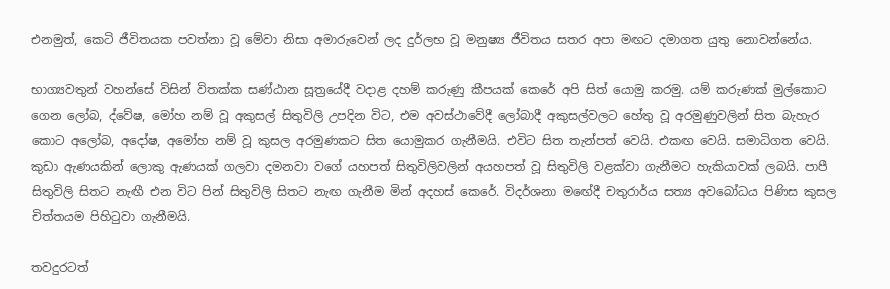එනමුත්, කෙටි ජීවිතයක පවත්නා වූ මේවා නිසා අමාරුවෙන් ලද දුර්ලභ වූ මනුෂ්‍ය ජීවිතය සතර අපා මඟට දමාගත යුතු නොවන්නේය.

භාග්‍යවතුන් වහන්සේ විසින් විතක්ක සණ්ඨාන සූත්‍රයේදී වදාළ දහම් කරුණු කීපයක් කෙරේ අපි සිත් යොමු කරමු. යම් කරුණක් මුල්කොට ගෙන ලෝබ, ද්වේෂ, මෝහ නම් වූ අකුසල් සිතුවිලි උපදින විට, එම අවස්ථාවේදී ලෝබාදී අකුසල්වලට හේතු වූ අරමුණුවලින් සිත බැහැර කොට අලෝබ, අදෝෂ, අමෝහ නම් වූ කුසල අරමුණකට සිත යොමුකර ගැනීමයි. එවිට සිත තැන්පත් වෙයි. එකඟ වෙයි. සමාධිගත වෙයි. කුඩා ඇණයකින් ලොකු ඇණයක් ගලවා දමනවා වගේ යහපත් සිතුවිලිවලින් අයහපත් වූ සිතුවිලි වළක්වා ගැනීමට හැකියාවක් ලබයි. පාපී සිතුවිලි සිතට නැඟී එන විට පින් සිතුවිලි සිතට නැඟ ගැනීම මින් අදහස් කෙරේ. විදර්ශනා මඟේදී චතුරාර්ය සත්‍ය අවබෝධය පිණිස කුසල චිත්තයම පිහිටුවා ගැනීමයි.

තවදුරටත්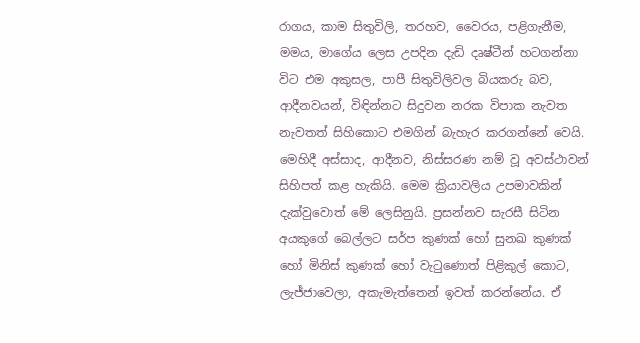රාගය, කාම සිතුවිලි, තරහව, වෛරය, පළිගැනීම, මමය, මාගේය ලෙස උපදින දැඩි දෘෂ්ටීන් හටගන්නා විට එම අකුසල, පාපී සිතුවිලිවල බියකරු බව, ආදීනවයන්, විඳින්නට සිදුවන නරක විපාක නැවත නැවතත් සිහිකොට එමගින් බැහැර කරගන්නේ වෙයි. මෙහිදී අස්සාද, ආදීනව, නිස්සරණ නම් වූ අවස්ථාවන් සිහිපත් කළ හැකියි. මෙම ක්‍රියාවලිය උපමාවකින් දැක්වුවොත් මේ ලෙසිනුයි. ප්‍රසන්නව සැරසී සිටින අයකුගේ බෙල්ලට සර්ප කුණක් හෝ සුනඛ කුණක් හෝ මිනිස් කුණක් හෝ වැටුණොත් පිළිකුල් කොට, ලැජ්ජාවෙලා, අකැමැත්තෙන් ඉවත් කරන්නේය. ඒ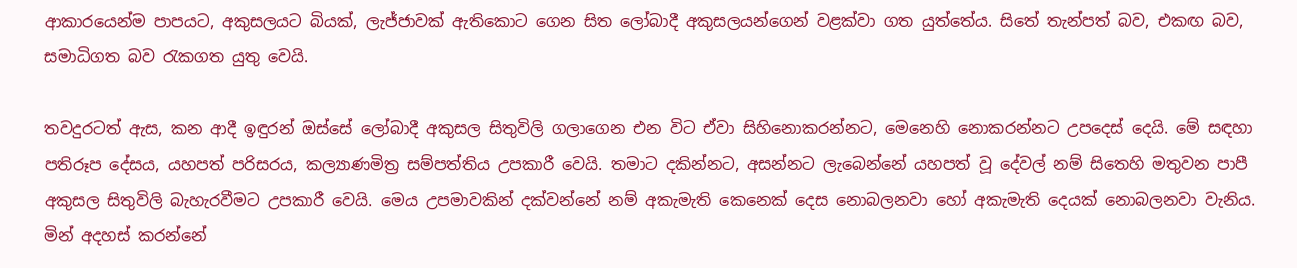ආකාරයෙන්ම පාපයට, අකුසලයට බියක්, ලැජ්ජාවක් ඇතිකොට ගෙන සිත ලෝබාදී අකුසලයන්ගෙන් වළක්වා ගත යුත්තේය. සිතේ තැන්පත් බව, එකඟ බව, සමාධිගත බව රැකගත යුතු වෙයි.

තවදුරටත් ඇස, කන ආදී ඉඳුරන් ඔස්සේ ලෝබාදී අකුසල සිතුවිලි ගලාගෙන එන විට ඒවා සිහිනොකරන්නට, මෙනෙහි නොකරන්නට උපදෙස් දෙයි. මේ සඳහා පතිරූප දේසය, යහපත් පරිසරය, කල්‍යාණමිත්‍ර සම්පත්තිය උපකාරී වෙයි. තමාට දකින්නට, අසන්නට ලැබෙන්නේ යහපත් වූ දේවල් නම් සිතෙහි මතුවන පාපී අකුසල සිතුවිලි බැහැරවීමට උපකාරී වෙයි. මෙය උපමාවකින් දක්වන්නේ නම් අකැමැති කෙනෙක් දෙස නොබලනවා හෝ අකැමැති දෙයක් නොබලනවා වැනිය. මින් අදහස් කරන්නේ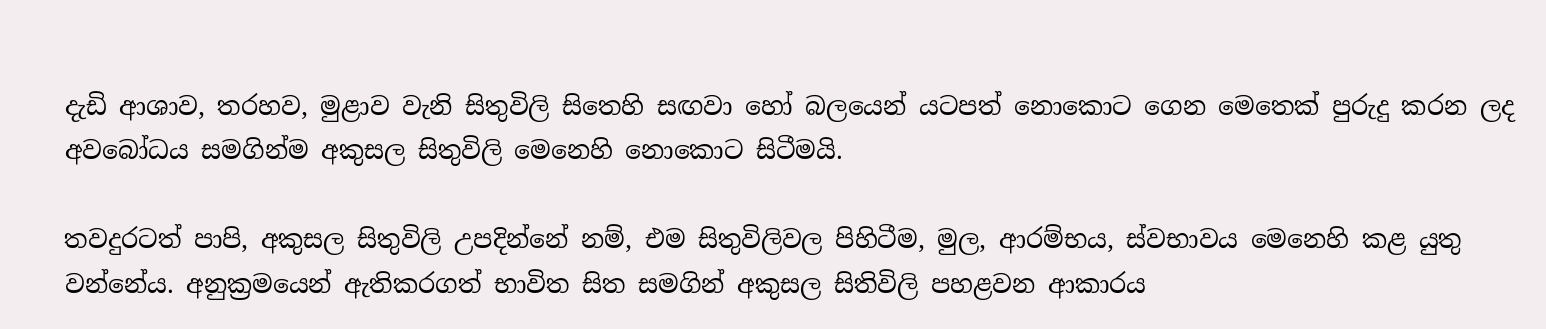දැඩි ආශාව, තරහව, මුළාව වැනි සිතුවිලි සිතෙහි සඟවා හෝ බලයෙන් යටපත් නොකොට ගෙන මෙතෙක් පුරුදු කරන ලද අවබෝධය සමගින්ම අකුසල සිතුවිලි මෙනෙහි නොකොට සිටීමයි.

තවදුරටත් පාපි, අකුසල සිතුවිලි උපදින්නේ නම්, එම සිතුවිලිවල පිහිටීම, මුල, ආරම්භය, ස්වභාවය මෙනෙහි කළ යුතු වන්නේය. අනුක්‍රමයෙන් ඇතිකරගත් භාවිත සිත සමගින් අකුසල සිතිවිලි පහළවන ආකාරය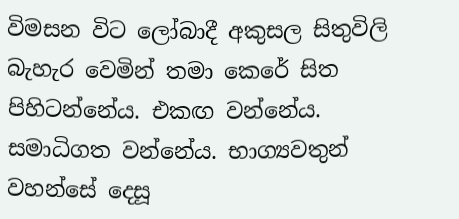විමසන විට ලෝබාදී අකුසල සිතුවිලි බැහැර වෙමින් තමා කෙරේ සිත පිහිටන්නේය. එකඟ වන්නේය. සමාධිගත වන්නේය. භාග්‍යවතුන් වහන්සේ දෙසූ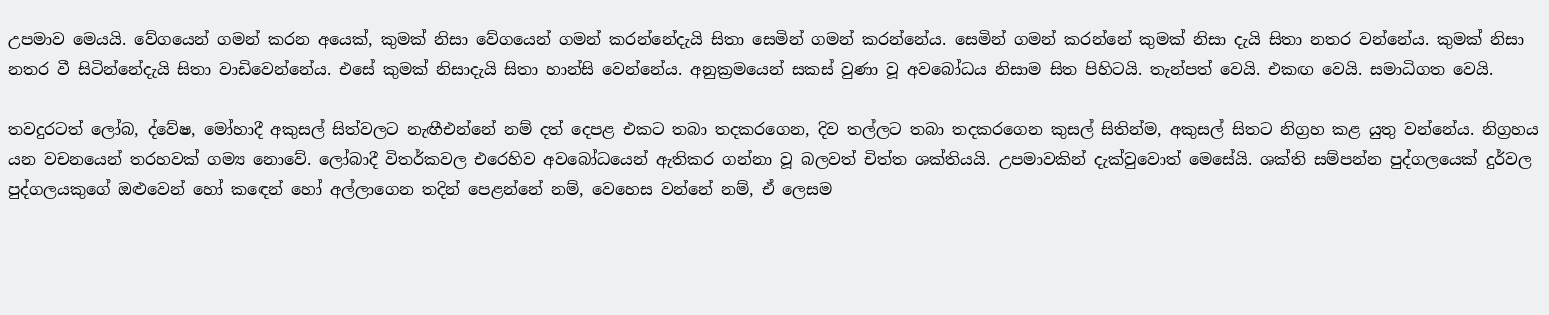උපමාව මෙයයි. වේගයෙන් ගමන් කරන අයෙක්, කුමක් නිසා වේගයෙන් ගමන් කරන්නේදැයි සිතා සෙමින් ගමන් කරන්නේය. සෙමින් ගමන් කරන්නේ කුමක් නිසා දැයි සිතා නතර වන්නේය. කුමක් නිසා නතර වී සිටින්නේදැයි සිතා වාඩිවෙන්නේය. එසේ කුමක් නිසාදැයි සිතා හාන්සි වෙන්නේය. අනුක්‍රමයෙන් සකස් වුණා වූ අවබෝධය නිසාම සිත පිහිටයි. තැන්පත් වෙයි. එකඟ වෙයි. සමාධිගත වෙයි.

තවදුරටත් ලෝබ, ද්වේෂ, මෝහාදී අකුසල් සිත්වලට නැඟීඑන්නේ නම් දත් දෙපළ එකට තබා තදකරගෙන, දිව තල්ලට තබා තදකරගෙන කුසල් සිතින්ම, අකුසල් සිතට නිග්‍රහ කළ යුතු වන්නේය. නිග්‍රහය යන වචනයෙන් තරහවක් ගම්‍ය නොවේ. ලෝබාදී විතර්කවල එරෙහිව අවබෝධයෙන් ඇතිකර ගන්නා වූ බලවත් චිත්ත ශක්තියයි. උපමාවකින් දැක්වුවොත් මෙසේයි. ශක්ති සම්පන්න පුද්ගලයෙක් දුර්වල පුද්ගලයකුගේ ඔළුවෙන් හෝ කඳෙන් හෝ අල්ලාගෙන තදින් පෙළන්නේ නම්, වෙහෙස වන්නේ නම්, ඒ ලෙසම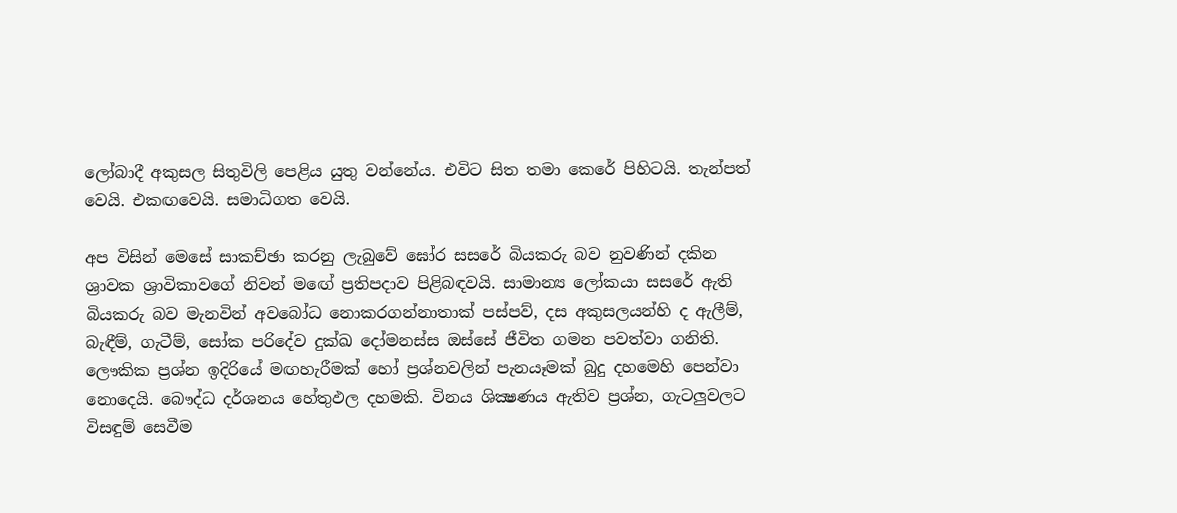ලෝබාදී අකුසල සිතුවිලි පෙළිය යුතු වන්නේය. එවිට සිත තමා කෙරේ පිහිටයි. තැන්පත් වෙයි. එකඟවෙයි. සමාධිගත වෙයි.

අප විසින් මෙසේ සාකච්ඡා කරනු ලැබුවේ ඝෝර සසරේ බියකරු බව නුවණින් දකින ශ්‍රාවක ශ්‍රාවිකාවගේ නිවන් මඟේ ප්‍රතිපදාව පිළිබඳවයි. සාමාන්‍ය ලෝකයා සසරේ ඇති බියකරු බව මැනවින් අවබෝධ නොකරගන්නාතාක් පස්පව්, දස අකුසලයන්හි ද ඇලීම්, බැඳීම්, ගැටීම්, සෝක පරිදේව දුක්ඛ දෝමනස්ස ඔස්සේ ජීවිත ගමන පවත්වා ගනිති. ලෞකික ප්‍රශ්න ඉදිරියේ මඟහැරීමක් හෝ ප්‍රශ්නවලින් පැනයෑමක් බුදු දහමෙහි පෙන්වා නොදෙයි. බෞද්ධ දර්ශනය හේතුඵල දහමකි. විනය ශික්‍ෂණය ඇතිව ප්‍රශ්න, ගැටලුවලට විසඳුම් සෙවීම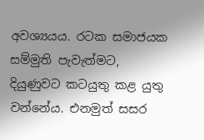අවශ්‍යයය. රටක සමාජයක සම්මුති පැවැත්මට, දියුණුවට කටයුතු කළ යුතු වන්නේය. එනමුත් සසර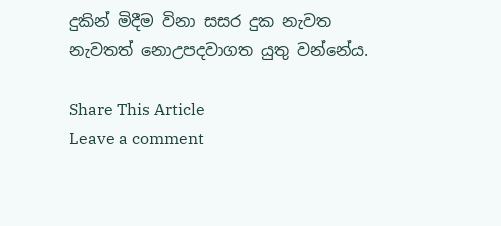දුකින් මිදීම විනා සසර දුක නැවත නැවතත් නොඋපදවාගත යුතු වන්නේය.

Share This Article
Leave a comment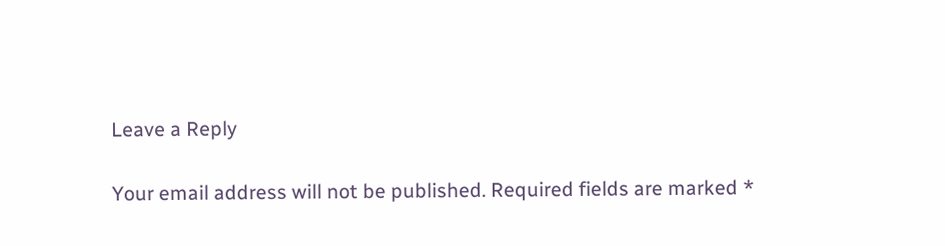Leave a Reply

Your email address will not be published. Required fields are marked *